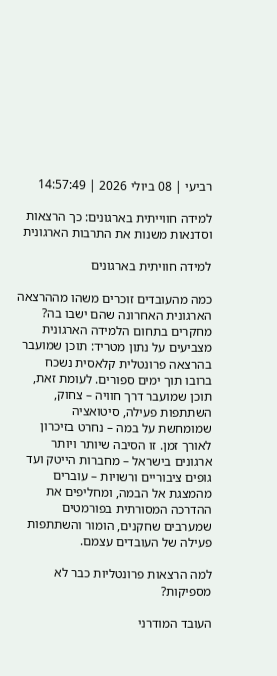רביעי | 08 ביולי 2026 | 14:57:49

למידה חווייתית בארגונים: כך הרצאות וסדנאות משנות את התרבות הארגונית

למידה חוויתית בארגונים

כמה מהעובדים זוכרים משהו מההרצאה הארגונית האחרונה שהם ישבו בה? מחקרים בתחום הלמידה הארגונית מצביעים על נתון מטריד: תוכן שמועבר בהרצאה פרונטלית קלאסית נשכח ברובו תוך ימים ספורים. לעומת זאת, תוכן שמועבר דרך חוויה – צחוק, השתתפות פעילה, סיטואציה שמומחשת על במה – נחרט בזיכרון לאורך זמן. זו הסיבה שיותר ויותר ארגונים בישראל – מחברות הייטק ועד גופים ציבוריים ורשויות – עוברים מהמצגת אל הבמה, ומחליפים את ההדרכה המסורתית בפורמטים שמערבים שחקנים, הומור והשתתפות פעילה של העובדים עצמם.

למה הרצאות פרונטליות כבר לא מספיקות?

העובד המודרני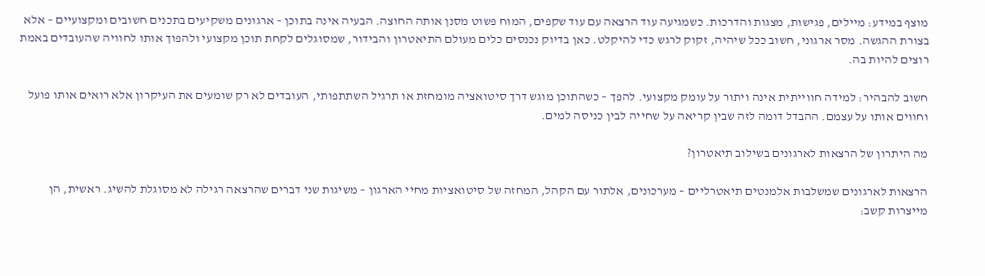מוצף במידע: מיילים, פגישות, מצגות והדרכות. כשמגיעה עוד הרצאה עם עוד שקפים, המוח פשוט מסנן אותה החוצה. הבעיה אינה בתוכן – ארגונים משקיעים בתכנים חשובים ומקצועיים – אלא בצורת ההגשה. מסר ארגוני, חשוב ככל שיהיה, זקוק לרגש כדי להיקלט. כאן בדיוק נכנסים כלים מעולם התיאטרון והבידור, שמסוגלים לקחת תוכן מקצועי ולהפוך אותו לחוויה שהעובדים באמת רוצים להיות בה.

חשוב להבהיר: למידה חווייתית אינה ויתור על עומק מקצועי. להפך – כשהתוכן מוגש דרך סיטואציה מומחזת או תרגיל השתתפותי, העובדים לא רק שומעים את העיקרון אלא רואים אותו פועל וחווים אותו על עצמם. ההבדל דומה לזה שבין קריאה על שחייה לבין כניסה למים.

מה היתרון של הרצאות לארגונים בשילוב תיאטרון?

הרצאות לארגונים שמשלבות אלמנטים תיאטרליים – מערכונים, אלתור עם הקהל, המחזה של סיטואציות מחיי הארגון – משיגות שני דברים שהרצאה רגילה לא מסוגלת להשיג. ראשית, הן מייצרות קשב: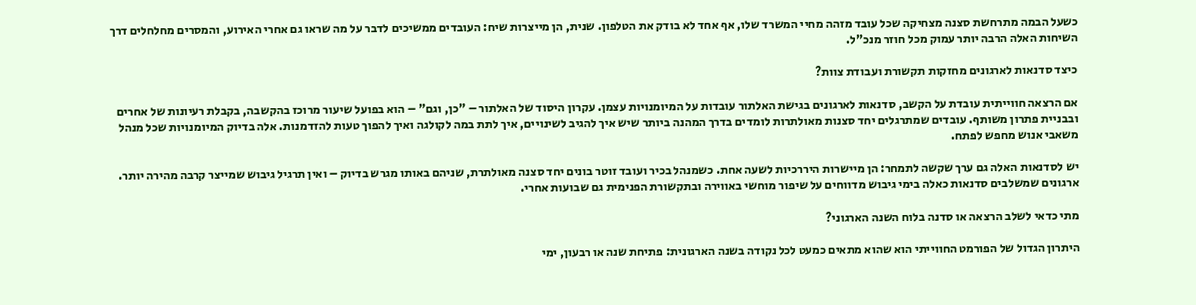כשעל הבמה מתרחשת סצנה מצחיקה שכל עובד מזהה מחיי המשרד שלו, אף אחד לא בודק את הטלפון. שנית, הן מייצרות שיח: העובדים ממשיכים לדבר על מה שראו גם אחרי האירוע, והמסרים מחלחלים דרך השיחות האלה הרבה יותר עמוק מכל חוזר מנכ"ל.

כיצד סדנאות לארגונים מחזקות תקשורת ועבודת צוות?

אם הרצאה חווייתית עובדת על הקשב, סדנאות לארגונים בגישת האלתור עובדות על המיומנויות עצמן. עקרון היסוד של האלתור – "כן, וגם" – הוא בפועל שיעור מרוכז בהקשבה, בקבלת רעיונות של אחרים ובבניית פתרון משותף. עובדים שמתרגלים יחד סצנות מאולתרות לומדים בדרך המהנה ביותר שיש איך להגיב לשינויים, איך לתת במה לקולגה ואיך להפוך טעות להזדמנות. אלה בדיוק המיומנויות שכל מנהל משאבי אנוש מחפש לפתח.

יש לסדנאות האלה גם ערך שקשה לתמחר: הן מיישרות היררכיות לשעה אחת. כשמנהל בכיר ועובד זוטר בונים יחד סצנה מאולתרת, שניהם באותו מגרש בדיוק – ואין תרגיל גיבוש שמייצר קרבה מהירה יותר. ארגונים שמשלבים סדנאות כאלה בימי גיבוש מדווחים על שיפור מוחשי באווירה ובתקשורת הפנימית גם שבועות אחרי.

מתי כדאי לשלב הרצאה או סדנה בלוח השנה הארגוני?

היתרון הגדול של הפורמט החווייתי הוא שהוא מתאים כמעט לכל נקודה בשנה הארגונית: פתיחת שנה או רבעון, ימי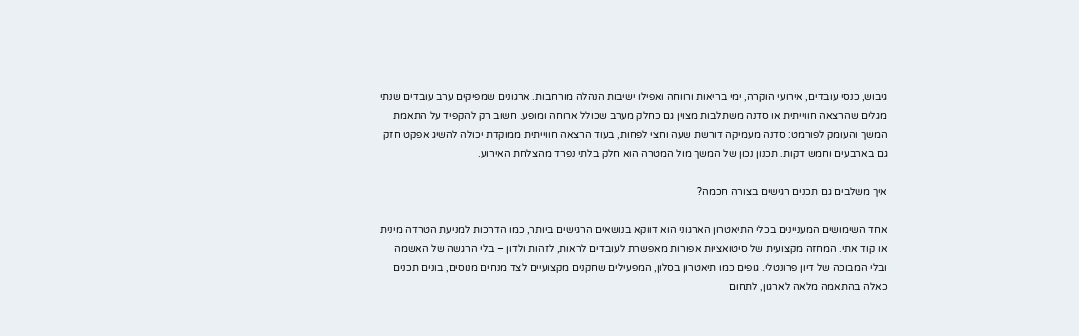גיבוש, כנסי עובדים, אירועי הוקרה, ימי בריאות ורווחה ואפילו ישיבות הנהלה מורחבות. ארגונים שמפיקים ערב עובדים שנתי מגלים שהרצאה חווייתית או סדנה משתלבות מצוין גם כחלק מערב שכולל ארוחה ומופע. חשוב רק להקפיד על התאמת המשך והעומק לפורמט: סדנה מעמיקה דורשת שעה וחצי לפחות, בעוד הרצאה חווייתית ממוקדת יכולה להשיג אפקט חזק גם בארבעים וחמש דקות. תכנון נכון של המשך מול המטרה הוא חלק בלתי נפרד מהצלחת האירוע.

איך משלבים גם תכנים רגישים בצורה חכמה?

אחד השימושים המעניינים בכלי התיאטרון הארגוני הוא דווקא בנושאים הרגישים ביותר, כמו הדרכות למניעת הטרדה מינית או קוד אתי. המחזה מקצועית של סיטואציות אפורות מאפשרת לעובדים לראות, לזהות ולדון – בלי הרגשה של האשמה ובלי המבוכה של דיון פרונטלי. גופים כמו תיאטרון בסלון, המפעילים שחקנים מקצועיים לצד מנחים מנוסים, בונים תכנים כאלה בהתאמה מלאה לארגון, לתחום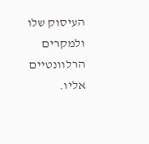העיסוק שלו ולמקרים הרלוונטיים אליו.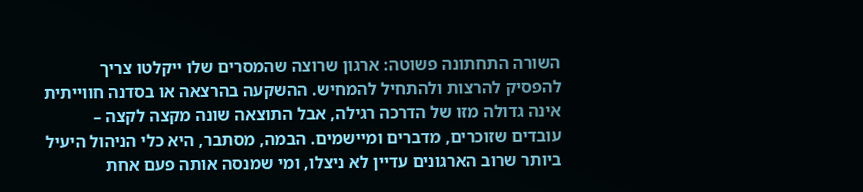השורה התחתונה פשוטה: ארגון שרוצה שהמסרים שלו ייקלטו צריך להפסיק להרצות ולהתחיל להמחיש. ההשקעה בהרצאה או בסדנה חווייתית אינה גדולה מזו של הדרכה רגילה, אבל התוצאה שונה מקצה לקצה – עובדים שזוכרים, מדברים ומיישמים. הבמה, מסתבר, היא כלי הניהול היעיל ביותר שרוב הארגונים עדיין לא ניצלו, ומי שמנסה אותה פעם אחת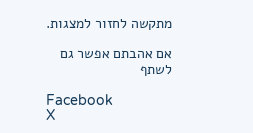מתקשה לחזור למצגות.

אם אהבתם אפשר גם לשתף

Facebook
X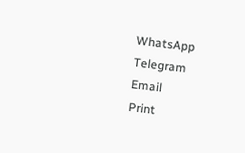WhatsApp
Telegram
Email
Print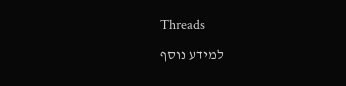Threads

למידע נוסף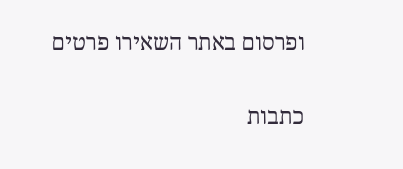ופרסום באתר השאירו פרטים

כתבות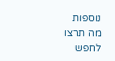נוספות
מה תרצו לחפש